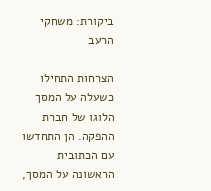ביקורת: משחקי הרעב

הצרחות התחילו כשעלה על המסך הלוגו של חברת ההפקה. הן התחדשו עם הכתובית הראשונה על המסך,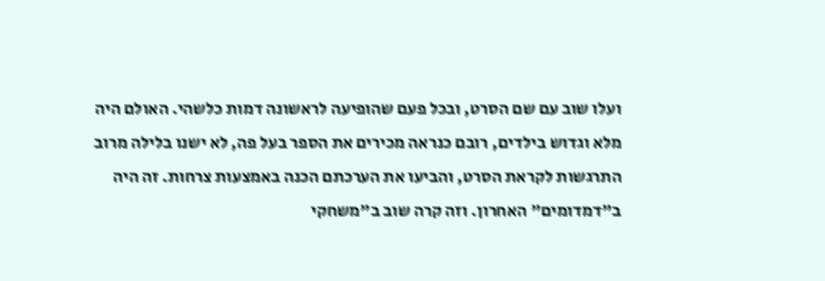ועלו שוב עם שם הסרט, ובכל פעם שהופיעה לראשונה דמות כלשהי. האולם היה מלא וגדוש בילדים, רובם כנראה מכירים את הספר בעל פה, לא ישנו בלילה מרוב התרגשות לקראת הסרט, והביעו את הערכתם הכנה באמצעות צרחות. זה היה ב"דמדומים" האחרון. וזה קרה שוב ב"משחקי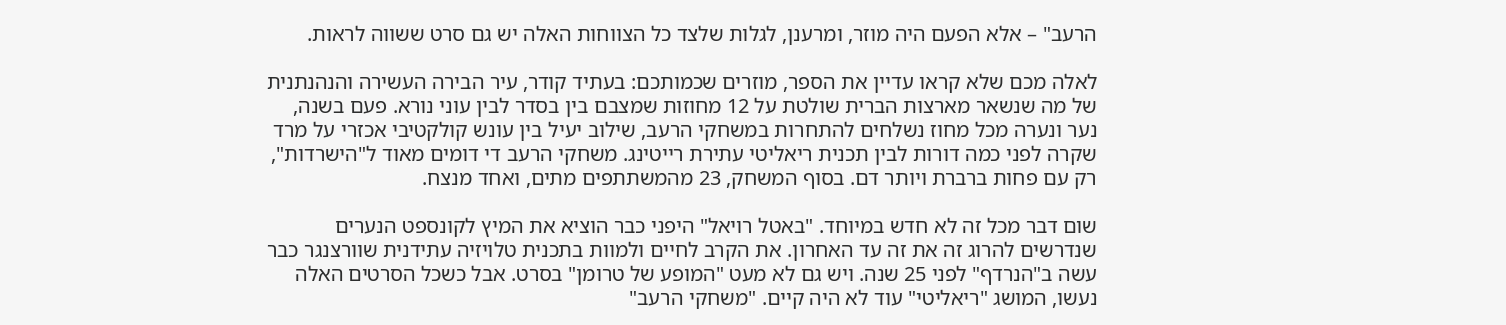הרעב" – אלא הפעם היה מוזר, ומרענן, לגלות שלצד כל הצווחות האלה יש גם סרט ששווה לראות.

לאלה מכם שלא קראו עדיין את הספר, מוזרים שכמותכם: בעתיד קודר, עיר הבירה העשירה והנהנתנית של מה שנשאר מארצות הברית שולטת על 12 מחוזות שמצבם בין בסדר לבין עוני נורא. פעם בשנה, נער ונערה מכל מחוז נשלחים להתחרות במשחקי הרעב, שילוב יעיל בין עונש קולקטיבי אכזרי על מרד שקרה לפני כמה דורות לבין תכנית ריאליטי עתירת רייטינג. משחקי הרעב די דומים מאוד ל"הישרדות", רק עם פחות ברברת ויותר דם. בסוף המשחק, 23 מהמשתתפים מתים, ואחד מנצח.

שום דבר מכל זה לא חדש במיוחד. "באטל רויאל" היפני כבר הוציא את המיץ לקונספט הנערים שנדרשים להרוג זה את זה עד האחרון. את הקרב לחיים ולמוות בתכנית טלויזיה עתידנית שוורצנגר כבר עשה ב"הנרדף" לפני 25 שנה. ויש גם לא מעט "המופע של טרומן" בסרט. אבל כשכל הסרטים האלה נעשו, המושג "ריאליטי" עוד לא היה קיים. "משחקי הרעב"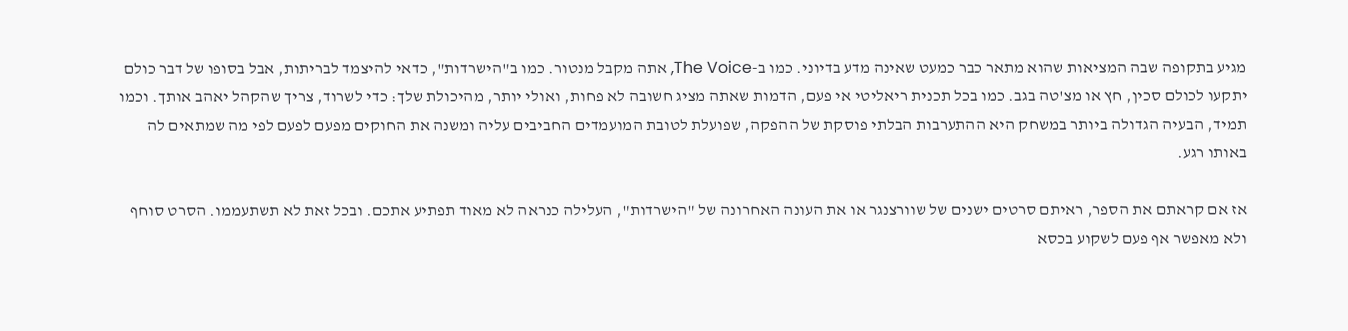מגיע בתקופה שבה המציאות שהוא מתאר כבר כמעט שאינה מדע בדיוני. כמו ב-The Voice, אתה מקבל מנטור. כמו ב"הישרדות", כדאי להיצמד לבריתות, אבל בסופו של דבר כולם יתקעו לכולם סכין, חץ או מצ'טה בגב. כמו בכל תכנית ריאליטי אי פעם, הדמות שאתה מציג חשובה לא פחות, ואולי יותר, מהיכולת שלך: כדי לשרוד, צריך שהקהל יאהב אותך. וכמו תמיד, הבעיה הגדולה ביותר במשחק היא ההתערבות הבלתי פוסקת של ההפקה, שפועלת לטובת המועמדים החביבים עליה ומשנה את החוקים מפעם לפעם לפי מה שמתאים לה באותו רגע.

אז אם קראתם את הספר, ראיתם סרטים ישנים של שוורצנגר או את העונה האחרונה של "הישרדות", העלילה כנראה לא מאוד תפתיע אתכם. ובכל זאת לא תשתעממו. הסרט סוחף ולא מאפשר אף פעם לשקוע בכסא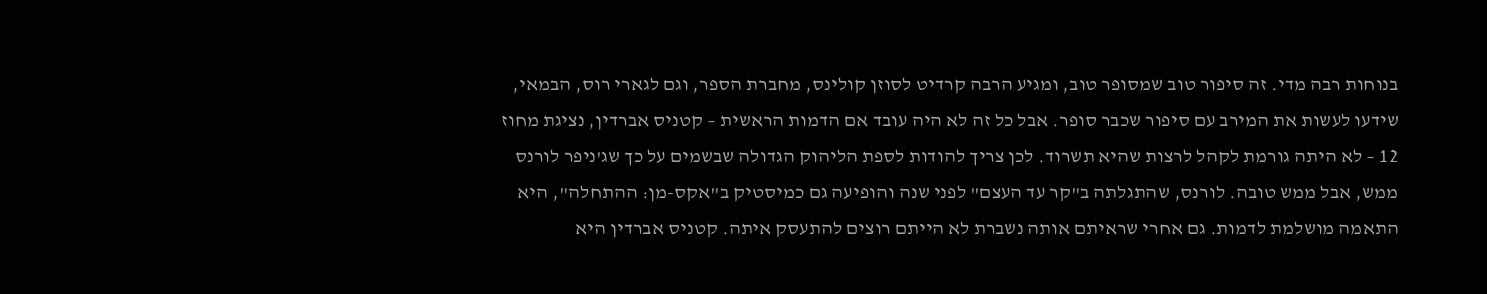בנוחות רבה מדי. זה סיפור טוב שמסופר טוב, ומגיע הרבה קרדיט לסוזן קולינס, מחברת הספר, וגם לגארי רוס, הבמאי, שידעו לעשות את המירב עם סיפור שכבר סופר. אבל כל זה לא היה עובד אם הדמות הראשית – קטניס אברדין, נציגת מחוז 12 – לא היתה גורמת לקהל לרצות שהיא תשרוד. לכן צריך להודות לספת הליהוק הגדולה שבשמים על כך שג'ניפר לורנס ממש, אבל ממש טובה. לורנס, שהתגלתה ב"קר עד העצם" לפני שנה והופיעה גם כמיסטיק ב"אקס-מן: ההתחלה", היא התאמה מושלמת לדמות. גם אחרי שראיתם אותה נשברת לא הייתם רוצים להתעסק איתה. קטניס אברדין היא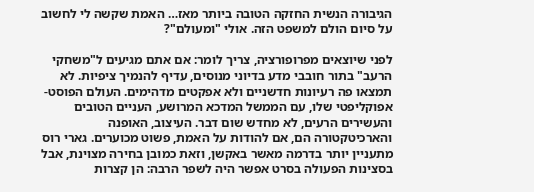הגיבורה הנשית החזקה הטובה ביותר מאז… האמת שקשה לי לחשוב על סיום הולם למשפט הזה. אולי "ומעולם"?

לפני שיוצאים מפרופורציה, צריך לומר: אם אתם מגיעים ל"משחקי הרעב" בתור חובבי מדע בדיוני מנוסים, עדיף להנמיך ציפיות. לא תמצאו פה רעיונות חדשניים ולא אפקטים מדהימים. העולם הפוסט-אפוקליפטי שלו, עם הממשל המדכא המרושע, העניים הטובים והעשירים הרעים, לא מחדש שום דבר. העיצוב, האופנה והארכיטקטורה הם, אם להודות על האמת, פשוט מכוערים. גארי רוס מתעניין יותר בדרמה מאשר באקשן, וזאת כמובן בחירה מצוינת, אבל בסצינות הפעולה בסרט אפשר היה לשפר הרבה: הן קצרות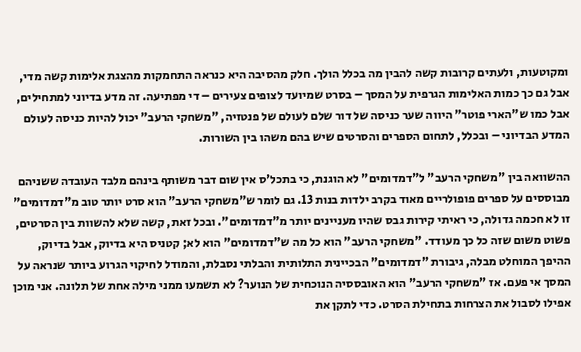ומקוטעות, ולעתים קרובות קשה להבין מה בכלל הולך. חלק מהסיבה היא כנראה התחמקות מהצגת אלימות קשה מדי, אבל גם כך כמות האלימות הגרפית על המסך – בסרט שמיועד לצופים צעירים – די מפתיעה. זה מדע בדיוני למתחילים, אבל כמו ש"הארי פוטר" היווה שער כניסה של דור שלם לעולם של פנטזיה, "משחקי הרעב" יכול להיות כניסה לעולם המדע הבדיוני – ובכלל, לתחום הספרים והסרטים שיש בהם משהו בין השורות.

ההשוואה בין "משחקי הרעב" ל"דמדומים" לא הוגנת, כי בתכל'ס אין שום דבר משותף בינהם מלבד העובדה ששניהם מבוססים על ספרים פופולריים מאוד בקרב ילדות בנות 13. גם לומר ש"משחקי הרעב" הוא סרט יותר טוב מ"דמדומים" זו לא חכמה גדולה, כי ראיתי קירות גבס שהיו מעניינים יותר מ"דמדומים". ובכל זאת, קשה שלא להשוות בין הסרטים, פשוט משום שזה כל כך מעודד. "משחקי הרעב" הוא כל מה ש"דמדומים" הוא לא; קטניס היא בדיוק, אבל בדיוק, ההיפך המוחלט מבלה, גיבורת "דמדומים" הבכיינית התלותית והבלתי נסבלת, והמודל לחיקוי הגרוע ביותר שנראה על המסך אי פעם. אז "משחקי הרעב" הוא האובססיה הנוכחית של הנוער? לא תשמעו ממני מילה אחת של תלונה. אני מוכן אפילו לסבול את הצרחות בתחילת הסרט. כדי לתקן את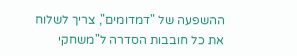ההשפעה של "דמדומים", צריך לשלוח את כל חובבות הסדרה ל"משחקי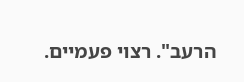הרעב". רצוי פעמיים.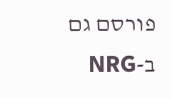פורסם גם ב-NRG